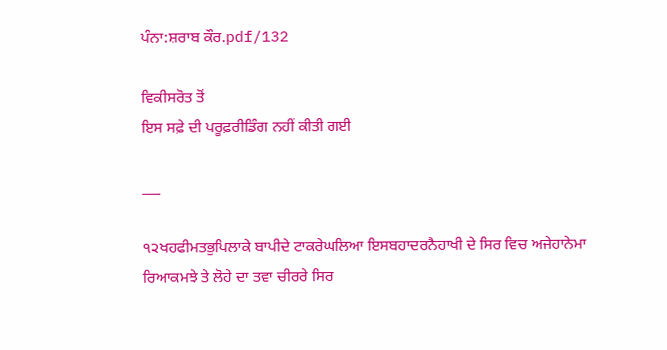ਪੰਨਾ:ਸ਼ਰਾਬ ਕੌਰ.pdf/132

ਵਿਕੀਸਰੋਤ ਤੋਂ
ਇਸ ਸਫ਼ੇ ਦੀ ਪਰੂਫ਼ਰੀਡਿੰਗ ਨਹੀਂ ਕੀਤੀ ਗਈ

___

੧੨ਖਹਫੀਮਤਭੁਪਿਲਾਕੇ ਬਾਪੀਦੇ ਟਾਕਰੇਘਲਿਆ ਇਸਬਹਾਦਰਨੈਹਾਖੀ ਦੇ ਸਿਰ ਵਿਚ ਅਜੇਹਾਨੇਮਾ ਰਿਆਕਮਝੇ ਤੇ ਲੋਹੇ ਦਾ ਤਵਾ ਚੀਰਰੇ ਸਿਰ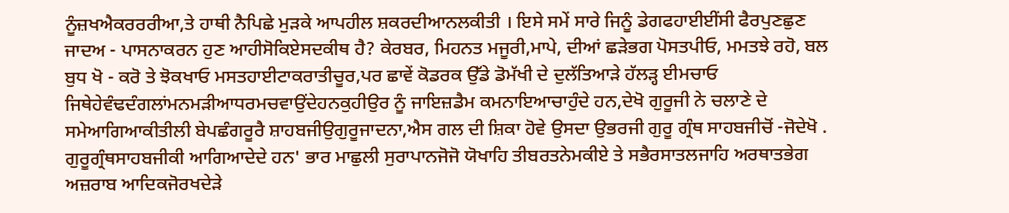ਨੂੰਜ਼ਖਐਕਰਰਰੀਆ,ਤੇ ਹਾਥੀ ਨੈਪਿਛੇ ਮੁੜਕੇ ਆਪਹੀਲ ਸ਼ਕਰਦੀਆਨਲਕੀਤੀ । ਇਸੇ ਸਮੇਂ ਸਾਰੇ ਜਿਨੂੰ ਡੇਗਫਹਾਈਈਂਸੀ ਫੈਰਪੁਣਛੁਣ ਜਾਦਅ - ਪਾਸਨਾਕਰਨ ਹੁਣ ਆਹੀਸੋਕਿਏਸਦਕੀਥ ਹੈ? ਕੇਰਬਰ, ਮਿਹਨਤ ਮਜੂਰੀ,ਮਾਪੇ, ਦੀਆਂ ਛੜੇਭਗ ਪੋਸਤਪੀਓ, ਮਮਤਝੇ ਰਹੋ, ਬਲ ਬੁਧ ਖੋ - ਕਰੋ ਤੇ ਝੋਕਖਾਓ ਮਸਤਹਾਈਟਾਕਰਾਤੀਚੂਰ,ਪਰ ਛਾਵੇਂ ਕੋਡਰਕ ਉੱਡੇ ਡੋਮੱਖੀ ਦੇ ਦੁਲੱਤਿਆੜੇ ਹੱਲੜ੍ਹ ਈਮਚਾਓ ਜਿਥੇਹੇਵੰਢਦੰਗਲਾਂਮਨਮੜੀਆਧਰਮਚਵਾਉਂਦੇਹਨਕੁਹੀਉਰ ਨੂੰ ਜਾਇਜ਼ਡੈਮ ਕਮਨਾਇਆਚਾਹੁੰਦੇ ਹਨ,ਦੇਖੋ ਗੁਰੂਜੀ ਨੇ ਚਲਾਣੇ ਦੇ ਸਮੇਆਗਿਆਕੀਤੀਲੀ ਬੇਪਛੰਗਰੂਰੈ ਸ਼ਾਹਬਜੀਉਗੁਰੂਜਾਦਨਾ,ਐਸ ਗਲ ਦੀ ਸ਼ਿਕਾ ਹੋਵੇ ਉਸਦਾ ਉਭਰਜੀ ਗੁਰੂ ਗ੍ਰੰਥ ਸਾਹਬਜੀਚੋਂ -ਜੋਦੇਖੋ . ਗੁਰੂਗ੍ਰੰਥਸਾਹਬਜੀਕੀ ਆਗਿਆਦੇਦੇ ਹਨ' ਭਾਰ ਮਾਛੁਲੀ ਸੁਰਾਪਾਨਜੋਜੋ ਯੋਖਾਹਿ ਤੀਬਰਤਨੇਮਕੀਏ ਤੇ ਸਭੈਰਸਾਤਲਜਾਹਿ ਅਰਥਾਤਭੇਗ ਅਜ਼ਰਾਬ ਆਦਿਕਜੋਰਖਦੇੜੇ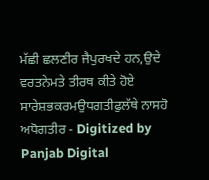ਮੱਛੀ ਛਲਣੀਰ ਜੈਪੁਰਖਦੇ ਹਨ,ਉਦੇ ਵਰਤਨੇਮਤੇ ਤੀਰਥ ਕੀਤੇ ਹੋਏ ਸਾਰੇਸ਼ਭਕਰਮਉਧਗਤੀਫੁਲੱਥੇ ਨਾਸਹੋ ਅਧੋਗਤੀਰ - Digitized by Panjab Digital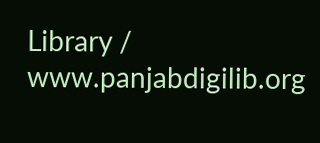Library / www.panjabdigilib.org